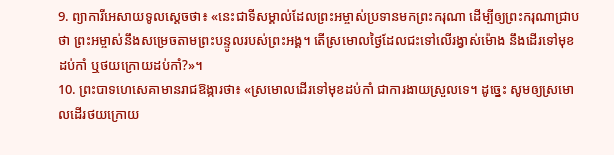9. ព្យាការីអេសាយទូលស្ដេចថា៖ «នេះជាទីសម្គាល់ដែលព្រះអម្ចាស់ប្រទានមកព្រះករុណា ដើម្បីឲ្យព្រះករុណាជ្រាបថា ព្រះអម្ចាស់នឹងសម្រេចតាមព្រះបន្ទូលរបស់ព្រះអង្គ។ តើស្រមោលថ្ងៃដែលជះទៅលើរង្វាស់ម៉ោង នឹងដើរទៅមុខដប់កាំ ឬថយក្រោយដប់កាំ?»។
10. ព្រះបាទហេសេគាមានរាជឱង្ការថា៖ «ស្រមោលដើរទៅមុខដប់កាំ ជាការងាយស្រួលទេ។ ដូច្នេះ សូមឲ្យស្រមោលដើរថយក្រោយ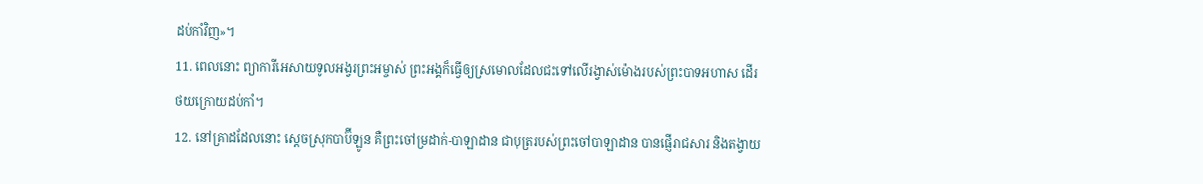ដប់កាំវិញ»។
11. ពេលនោះ ព្យាការីអេសាយទូលអង្វរព្រះអម្ចាស់ ព្រះអង្គក៏ធ្វើឲ្យស្រមោលដែលជះទៅលើរង្វាស់ម៉ោងរបស់ព្រះបាទអហាស ដើរថយក្រោយដប់កាំ។
12. នៅគ្រាដដែលនោះ ស្ដេចស្រុកបាប៊ីឡូន គឺព្រះចៅម្រដាក់-បាឡាដាន ជាបុត្ររបស់ព្រះចៅបាឡាដាន បានផ្ញើរាជសារ និងតង្វាយ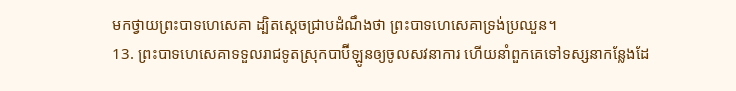មកថ្វាយព្រះបាទហេសេគា ដ្បិតស្ដេចជ្រាបដំណឹងថា ព្រះបាទហេសេគាទ្រង់ប្រឈួន។
13. ព្រះបាទហេសេគាទទួលរាជទូតស្រុកបាប៊ីឡូនឲ្យចូលសវនាការ ហើយនាំពួកគេទៅទស្សនាកន្លែងដែ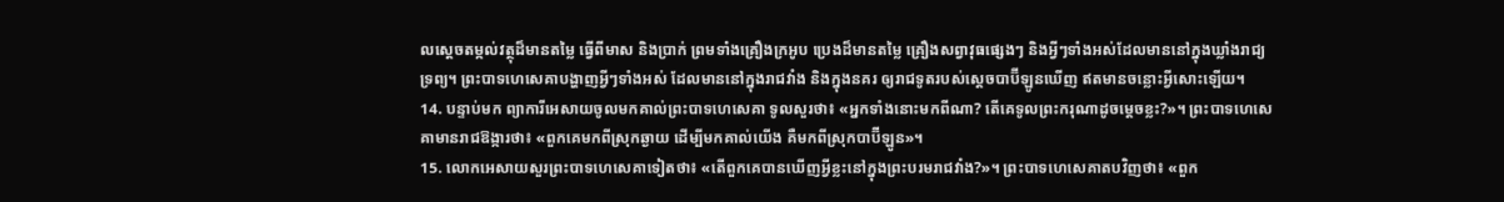លស្ដេចតម្កល់វត្ថុដ៏មានតម្លៃ ធ្វើពីមាស និងប្រាក់ ព្រមទាំងគ្រឿងក្រអូប ប្រេងដ៏មានតម្លៃ គ្រឿងសព្វាវុធផ្សេងៗ និងអ្វីៗទាំងអស់ដែលមាននៅក្នុងឃ្លាំងរាជ្យទ្រព្យ។ ព្រះបាទហេសេគាបង្ហាញអ្វីៗទាំងអស់ ដែលមាននៅក្នុងរាជវាំង និងក្នុងនគរ ឲ្យរាជទូតរបស់ស្ដេចបាប៊ីឡូនឃើញ ឥតមានចន្លោះអ្វីសោះឡើយ។
14. បន្ទាប់មក ព្យាការីអេសាយចូលមកគាល់ព្រះបាទហេសេគា ទូលសួរថា៖ «អ្នកទាំងនោះមកពីណា? តើគេទូលព្រះករុណាដូចម្ដេចខ្លះ?»។ ព្រះបាទហេសេគាមានរាជឱង្ការថា៖ «ពួកគេមកពីស្រុកឆ្ងាយ ដើម្បីមកគាល់យើង គឺមកពីស្រុកបាប៊ីឡូន»។
15. លោកអេសាយសួរព្រះបាទហេសេគាទៀតថា៖ «តើពួកគេបានឃើញអ្វីខ្លះនៅក្នុងព្រះបរមរាជវាំង?»។ ព្រះបាទហេសេគាតបវិញថា៖ «ពួក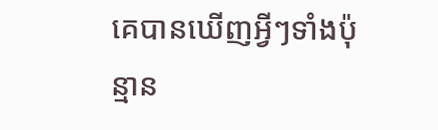គេបានឃើញអ្វីៗទាំងប៉ុន្មាន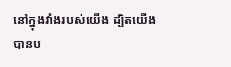នៅក្នុងវាំងរបស់យើង ដ្បិតយើងបានប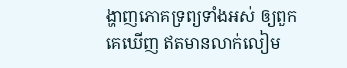ង្ហាញភោគទ្រព្យទាំងអស់ ឲ្យពួកគេឃើញ ឥតមានលាក់លៀម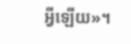អ្វីឡើយ»។